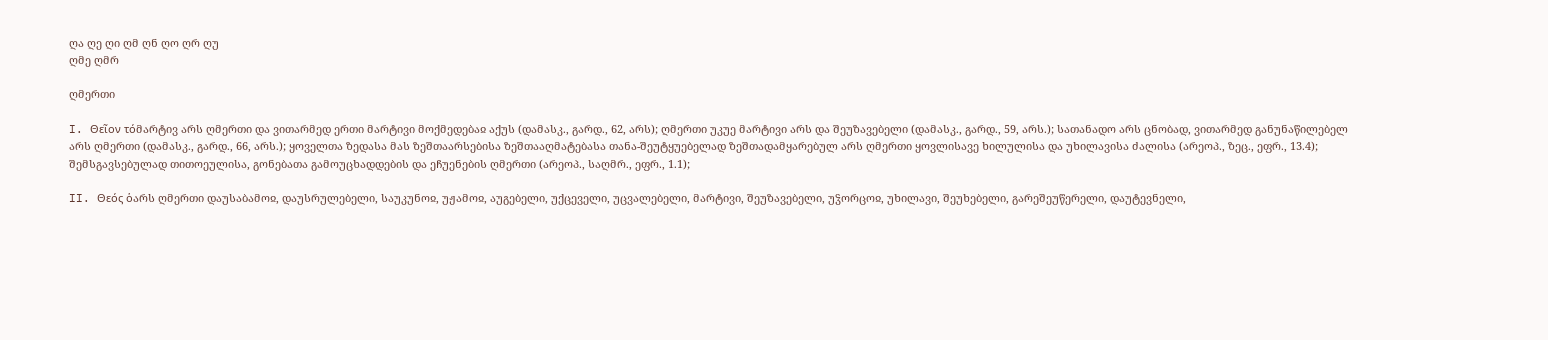ღა ღე ღი ღმ ღნ ღო ღრ ღუ
ღმე ღმრ

ღმერთი

I. Θεῖον τόმარტივ არს ღმერთი და ვითარმედ ერთი მარტივი მოქმედებაჲ აქუს (დამასკ., გარდ., 62, არს); ღმერთი უკუე მარტივი არს და შეუზავებელი (დამასკ., გარდ., 59, არს.); სათანადო არს ცნობად, ვითარმედ განუნაწილებელ არს ღმერთი (დამასკ., გარდ., 66, არს.); ყოველთა ზედასა მას ზეშთაარსებისა ზეშთააღმატებასა თანა-შეუტყუებელად ზეშთადამყარებულ არს ღმერთი ყოვლისავე ხილულისა და უხილავისა ძალისა (არეოპ., ზეც., ეფრ., 13.4); შემსგავსებულად თითოეულისა, გონებათა გამოუცხადდების და ეჩუენების ღმერთი (არეოპ., საღმრ., ეფრ., 1.1);

II. Θεός ὁარს ღმერთი დაუსაბამოჲ, დაუსრულებელი, საუკუნოჲ, უჟამოჲ, აუგებელი, უქცეველი, უცვალებელი, მარტივი, შეუზავებელი, უჴორცოჲ, უხილავი, შეუხებელი, გარეშეუწერელი, დაუტევნელი,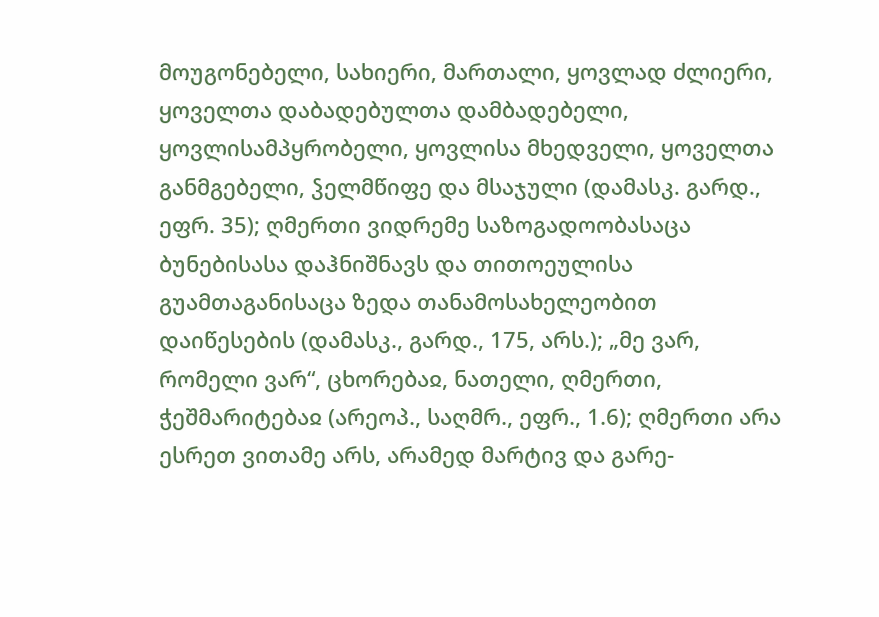მოუგონებელი, სახიერი, მართალი, ყოვლად ძლიერი, ყოველთა დაბადებულთა დამბადებელი, ყოვლისამპყრობელი, ყოვლისა მხედველი, ყოველთა განმგებელი, ჴელმწიფე და მსაჯული (დამასკ. გარდ., ეფრ. 35); ღმერთი ვიდრემე საზოგადოობასაცა ბუნებისასა დაჰნიშნავს და თითოეულისა გუამთაგანისაცა ზედა თანამოსახელეობით დაიწესების (დამასკ., გარდ., 175, არს.); „მე ვარ, რომელი ვარ“, ცხორებაჲ, ნათელი, ღმერთი, ჭეშმარიტებაჲ (არეოპ., საღმრ., ეფრ., 1.6); ღმერთი არა ესრეთ ვითამე არს, არამედ მარტივ და გარე-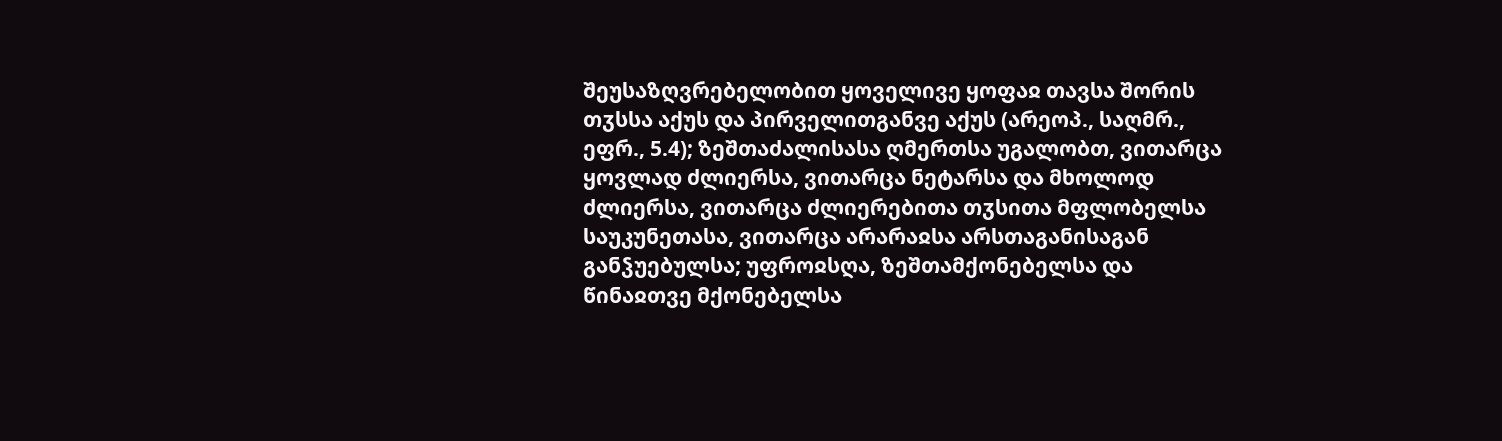შეუსაზღვრებელობით ყოველივე ყოფაჲ თავსა შორის თჳსსა აქუს და პირველითგანვე აქუს (არეოპ., საღმრ., ეფრ., 5.4); ზეშთაძალისასა ღმერთსა უგალობთ, ვითარცა ყოვლად ძლიერსა, ვითარცა ნეტარსა და მხოლოდ ძლიერსა, ვითარცა ძლიერებითა თჳსითა მფლობელსა საუკუნეთასა, ვითარცა არარაჲსა არსთაგანისაგან განჴუებულსა; უფროჲსღა, ზეშთამქონებელსა და წინაჲთვე მქონებელსა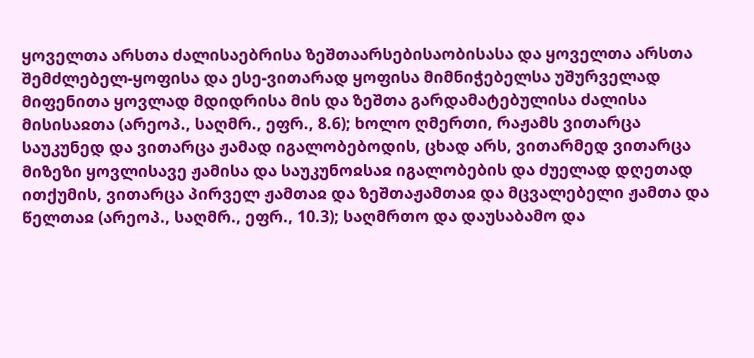ყოველთა არსთა ძალისაებრისა ზეშთაარსებისაობისასა და ყოველთა არსთა შემძლებელ-ყოფისა და ესე-ვითარად ყოფისა მიმნიჭებელსა უშურველად მიფენითა ყოვლად მდიდრისა მის და ზეშთა გარდამატებულისა ძალისა მისისაჲთა (არეოპ., საღმრ., ეფრ., 8.6); ხოლო ღმერთი, რაჟამს ვითარცა საუკუნედ და ვითარცა ჟამად იგალობებოდის, ცხად არს, ვითარმედ ვითარცა მიზეზი ყოვლისავე ჟამისა და საუკუნოჲსაჲ იგალობების და ძუელად დღეთად ითქუმის, ვითარცა პირველ ჟამთაჲ და ზეშთაჟამთაჲ და მცვალებელი ჟამთა და წელთაჲ (არეოპ., საღმრ., ეფრ., 10.3); საღმრთო და დაუსაბამო და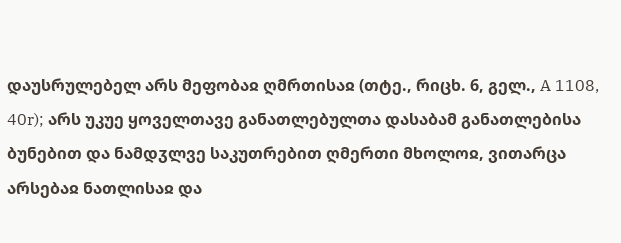დაუსრულებელ არს მეფობაჲ ღმრთისაჲ (თტე., რიცხ. 6, გელ., A 1108, 40r); არს უკუე ყოველთავე განათლებულთა დასაბამ განათლებისა ბუნებით და ნამდჳლვე საკუთრებით ღმერთი მხოლოჲ, ვითარცა არსებაჲ ნათლისაჲ და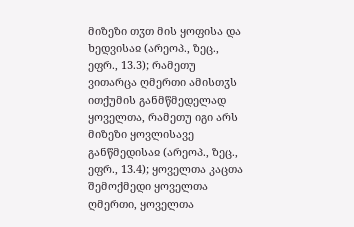მიზეზი თჳთ მის ყოფისა და ხედვისაჲ (არეოპ., ზეც., ეფრ., 13.3); რამეთუ ვითარცა ღმერთი ამისთჳს ითქუმის განმწმედელად ყოველთა, რამეთუ იგი არს მიზეზი ყოვლისავე განწმედისაჲ (არეოპ., ზეც., ეფრ., 13.4); ყოველთა კაცთა შემოქმედი ყოველთა ღმერთი, ყოველთა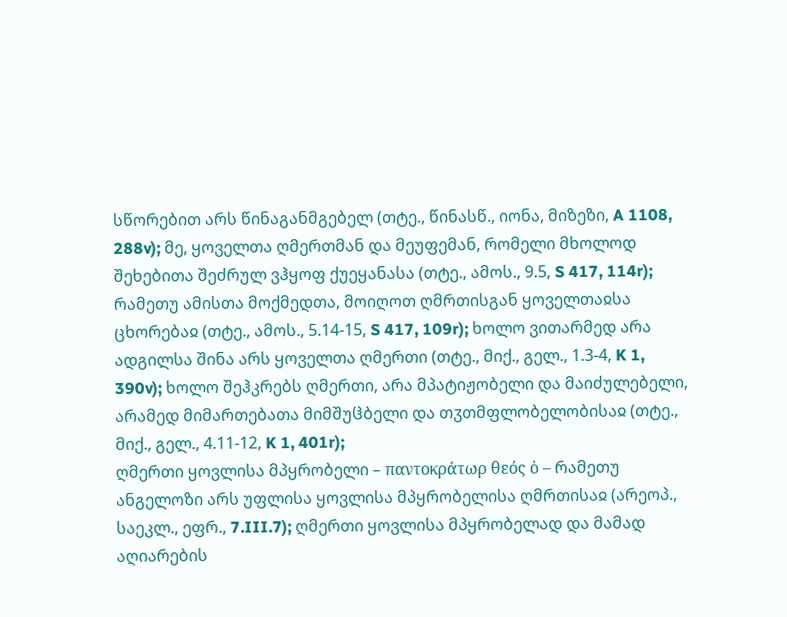სწორებით არს წინაგანმგებელ (თტე., წინასწ., იონა, მიზეზი, A 1108, 288v); მე, ყოველთა ღმერთმან და მეუფემან, რომელი მხოლოდ შეხებითა შეძრულ ვჰყოფ ქუეყანასა (თტე., ამოს., 9.5, S 417, 114r); რამეთუ ამისთა მოქმედთა, მოიღოთ ღმრთისგან ყოველთაჲსა ცხორებაჲ (თტე., ამოს., 5.14-15, S 417, 109r); ხოლო ვითარმედ არა ადგილსა შინა არს ყოველთა ღმერთი (თტე., მიქ., გელ., 1.3-4, K 1, 390v); ხოლო შეჰკრებს ღმერთი, არა მპატიჟობელი და მაიძულებელი, არამედ მიმართებათა მიმშუჱბელი და თჳთმფლობელობისაჲ (თტე., მიქ., გელ., 4.11-12, K 1, 401r);
ღმერთი ყოვლისა მპყრობელი – παντοκράτωρ θεός ὁ – რამეთუ ანგელოზი არს უფლისა ყოვლისა მპყრობელისა ღმრთისაჲ (არეოპ., საეკლ., ეფრ., 7.III.7); ღმერთი ყოვლისა მპყრობელად და მამად აღიარების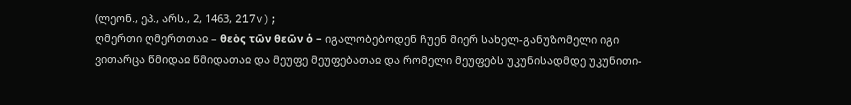(ლეონ., ეპ., არს., 2, 1463, 217v);
ღმერთი ღმერთთაჲ – θεὸς τῶν θεῶν ὁ – იგალობებოდენ ჩუენ მიერ სახელ-განუზომელი იგი ვითარცა წმიდაჲ წმიდათაჲ და მეუფე მეუფებათაჲ და რომელი მეუფებს უკუნისადმდე უკუნითი-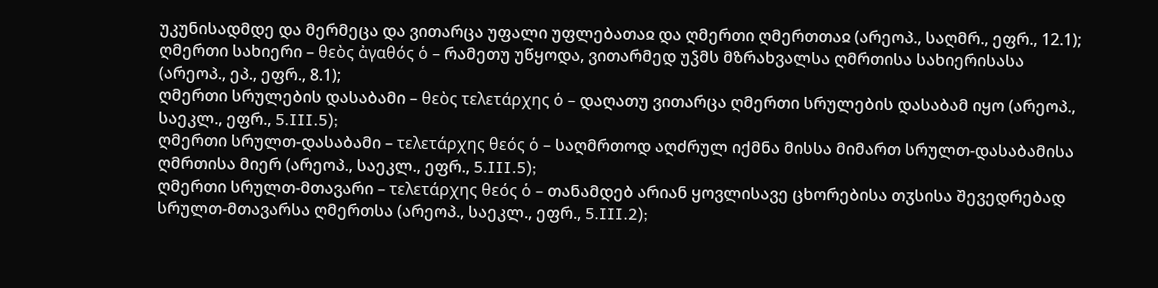უკუნისადმდე და მერმეცა და ვითარცა უფალი უფლებათაჲ და ღმერთი ღმერთთაჲ (არეოპ., საღმრ., ეფრ., 12.1);
ღმერთი სახიერი – θεὸς ἀγαθός ὁ – რამეთუ უწყოდა, ვითარმედ უჴმს მზრახვალსა ღმრთისა სახიერისასა (არეოპ., ეპ., ეფრ., 8.1);
ღმერთი სრულების დასაბამი – θεὸς τελετάρχης ὁ – დაღათუ ვითარცა ღმერთი სრულების დასაბამ იყო (არეოპ., საეკლ., ეფრ., 5.III.5);
ღმერთი სრულთ-დასაბამი – τελετάρχης θεός ὁ – საღმრთოდ აღძრულ იქმნა მისსა მიმართ სრულთ-დასაბამისა ღმრთისა მიერ (არეოპ., საეკლ., ეფრ., 5.III.5);
ღმერთი სრულთ-მთავარი – τελετάρχης θεός ὁ – თანამდებ არიან ყოვლისავე ცხორებისა თჳსისა შევედრებად სრულთ-მთავარსა ღმერთსა (არეოპ., საეკლ., ეფრ., 5.III.2);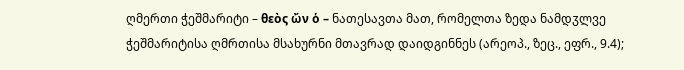ღმერთი ჭეშმარიტი – θεὸς ὤν ὁ – ნათესავთა მათ, რომელთა ზედა ნამდჳლვე ჭეშმარიტისა ღმრთისა მსახურნი მთავრად დაიდგინნეს (არეოპ., ზეც., ეფრ., 9.4);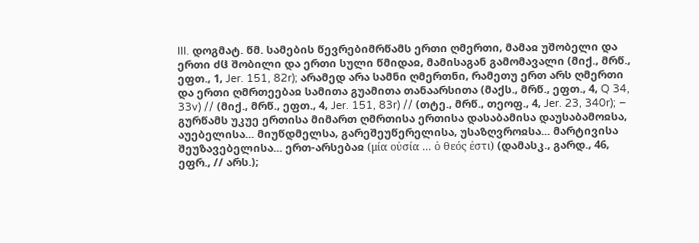III. დოგმატ. წმ. სამების წევრებიმრწამს ერთი ღმერთი, მამაჲ უშობელი და ერთი ძჱ შობილი და ერთი სული წმიდაჲ, მამისაგან გამომავალი (მიქ., მრწ., ეფთ., 1, Jer. 151, 82r); არამედ არა სამნი ღმერთნი, რამეთუ ერთ არს ღმერთი და ერთი ღმრთეებაჲ სამითა გუამითა თანაარსითა (მაქს., მრწ., ეფთ., 4, Q 34, 33v) // (მიქ., მრწ., ეფთ., 4, Jer. 151, 83r) // (თტე., მრწ., თეოფ., 4, Jer. 23, 340r); – გურწამს უკუე ერთისა მიმართ ღმრთისა ერთისა დასაბამისა დაუსაბამოჲსა, აუებელისა... მიუწდმელსა, გარეშეუწერელისა, უსაზღვროჲსა... მარტივისა შეუზავებელისა... ერთ-არსებაჲ (μία οὐσία ... ὁ θεός ἐστι) (დამასკ., გარდ., 46, ეფრ., // არს.);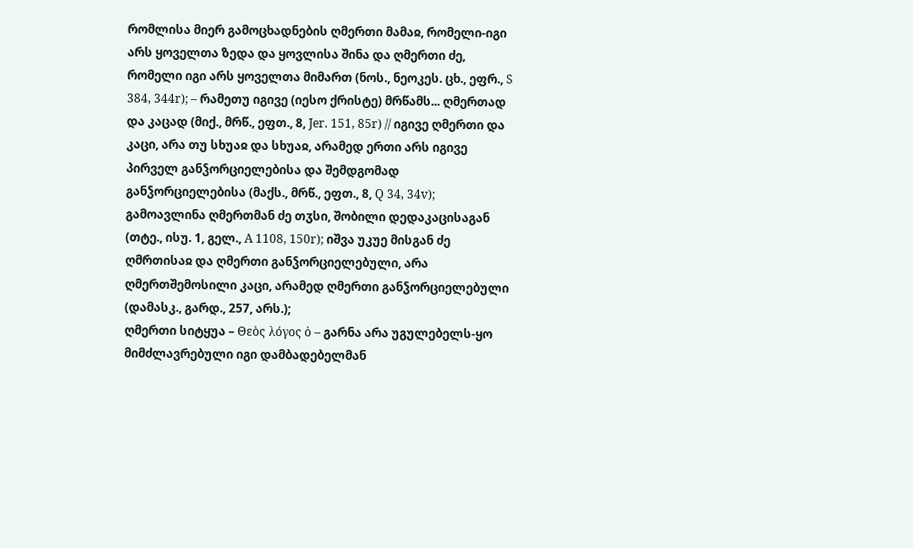რომლისა მიერ გამოცხადნების ღმერთი მამაჲ, რომელი-იგი არს ყოველთა ზედა და ყოვლისა შინა და ღმერთი ძე, რომელი იგი არს ყოველთა მიმართ (ნოს., ნეოკეს. ცხ., ეფრ., S 384, 344r); – რამეთუ იგივე (იესო ქრისტე) მრწამს... ღმერთად და კაცად (მიქ., მრწ., ეფთ., 8, Jer. 151, 85r) // იგივე ღმერთი და კაცი, არა თუ სხუაჲ და სხუაჲ, არამედ ერთი არს იგივე პირველ განჴორციელებისა და შემდგომად განჴორციელებისა (მაქს., მრწ., ეფთ., 8, Q 34, 34v); გამოავლინა ღმერთმან ძე თჳსი, შობილი დედაკაცისაგან (თტე., ისუ. 1, გელ., A 1108, 150r); იშვა უკუე მისგან ძე ღმრთისაჲ და ღმერთი განჴორციელებული, არა ღმერთშემოსილი კაცი, არამედ ღმერთი განჴორციელებული (დამასკ., გარდ., 257, არს.);
ღმერთი სიტყუა – Θεὸς λόγος ὁ – გარნა არა უგულებელს-ყო მიმძლავრებული იგი დამბადებელმან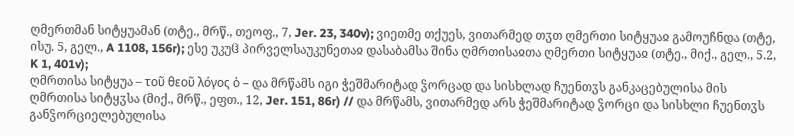ღმერთმან სიტყუამან (თტე., მრწ., თეოფ., 7, Jer. 23, 340v); ვიეთმე თქუეს, ვითარმედ თჳთ ღმერთი სიტყუაჲ გამოუჩნდა (თტე, ისუ. 5, გელ., A 1108, 156r); ესე უკუჱ პირველსაუკუნეთაჲ დასაბამსა შინა ღმრთისაჲთა ღმერთი სიტყუაჲ (თტე., მიქ., გელ., 5.2, K 1, 401v);
ღმრთისა სიტყუა – τοῦ θεοῦ λόγος ὁ – და მრწამს იგი ჭეშმარიტად ჴორცად და სისხლად ჩუენთჳს განკაცებულისა მის ღმრთისა სიტყჳსა (მიქ., მრწ., ეფთ., 12, Jer. 151, 86r) // და მრწამს, ვითარმედ არს ჭეშმარიტად ჴორცი და სისხლი ჩუენთჳს განჴორციელებულისა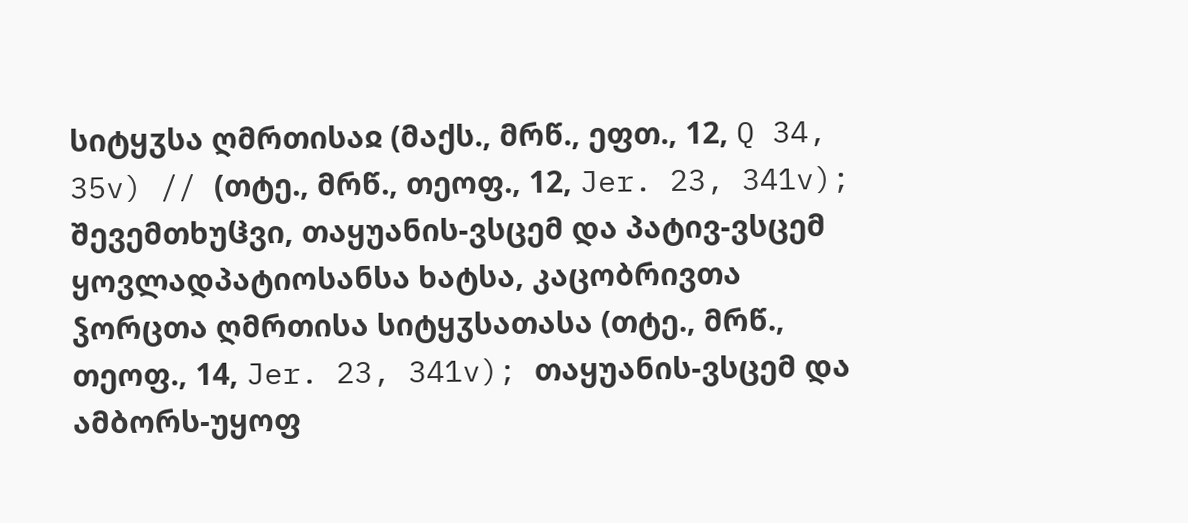სიტყჳსა ღმრთისაჲ (მაქს., მრწ., ეფთ., 12, Q 34, 35v) // (თტე., მრწ., თეოფ., 12, Jer. 23, 341v); შევემთხუჱვი, თაყუანის-ვსცემ და პატივ-ვსცემ ყოვლადპატიოსანსა ხატსა, კაცობრივთა ჴორცთა ღმრთისა სიტყჳსათასა (თტე., მრწ., თეოფ., 14, Jer. 23, 341v); თაყუანის-ვსცემ და ამბორს-უყოფ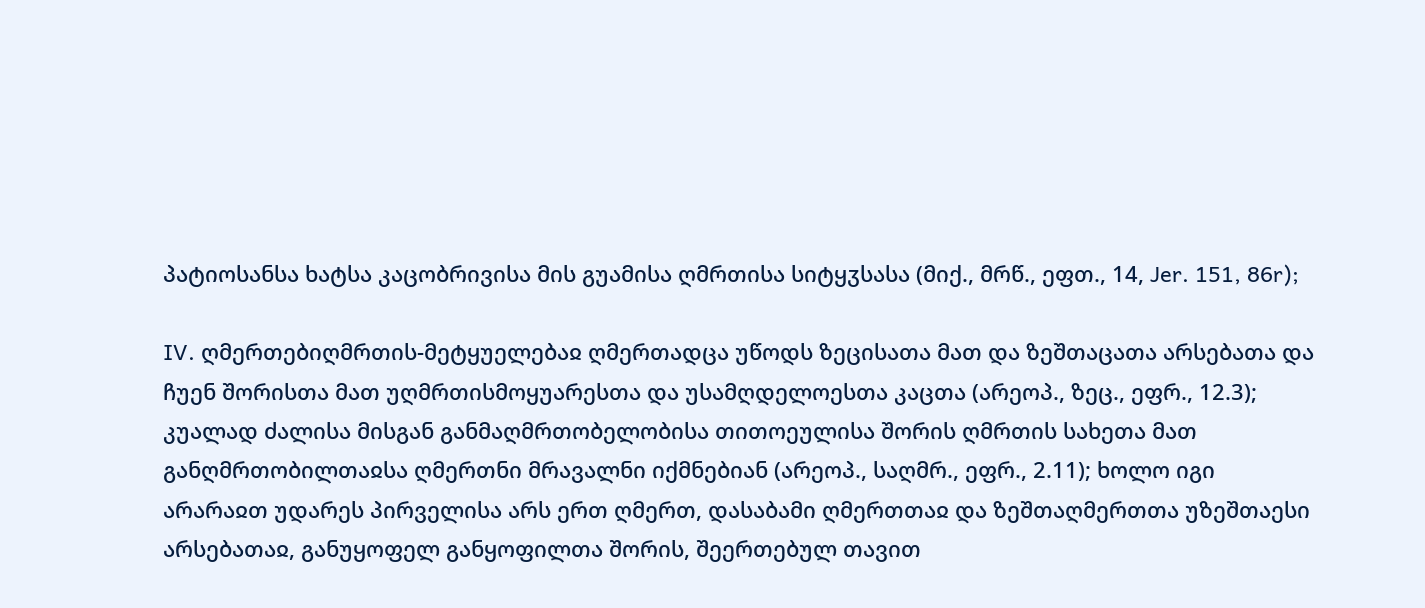პატიოსანსა ხატსა კაცობრივისა მის გუამისა ღმრთისა სიტყჳსასა (მიქ., მრწ., ეფთ., 14, Jer. 151, 86r);

IV. ღმერთებიღმრთის-მეტყუელებაჲ ღმერთადცა უწოდს ზეცისათა მათ და ზეშთაცათა არსებათა და ჩუენ შორისთა მათ უღმრთისმოყუარესთა და უსამღდელოესთა კაცთა (არეოპ., ზეც., ეფრ., 12.3); კუალად ძალისა მისგან განმაღმრთობელობისა თითოეულისა შორის ღმრთის სახეთა მათ განღმრთობილთაჲსა ღმერთნი მრავალნი იქმნებიან (არეოპ., საღმრ., ეფრ., 2.11); ხოლო იგი არარაჲთ უდარეს პირველისა არს ერთ ღმერთ, დასაბამი ღმერთთაჲ და ზეშთაღმერთთა უზეშთაესი არსებათაჲ, განუყოფელ განყოფილთა შორის, შეერთებულ თავით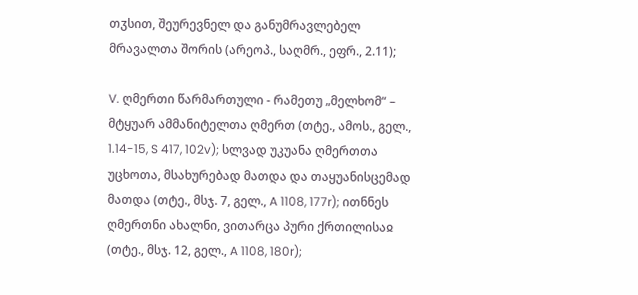თჳსით, შეურევნელ და განუმრავლებელ მრავალთა შორის (არეოპ., საღმრ., ეფრ., 2.11);

V. ღმერთი წარმართული - რამეთუ „მელხომ“ – მტყუარ ამმანიტელთა ღმერთ (თტე., ამოს., გელ., 1.14-15, S 417, 102v); სლვად უკუანა ღმერთთა უცხოთა, მსახურებად მათდა და თაყუანისცემად მათდა (თტე., მსჯ. 7, გელ., A 1108, 177r); ითნნეს ღმერთნი ახალნი, ვითარცა პური ქრთილისაჲ (თტე., მსჯ. 12, გელ., A 1108, 180r);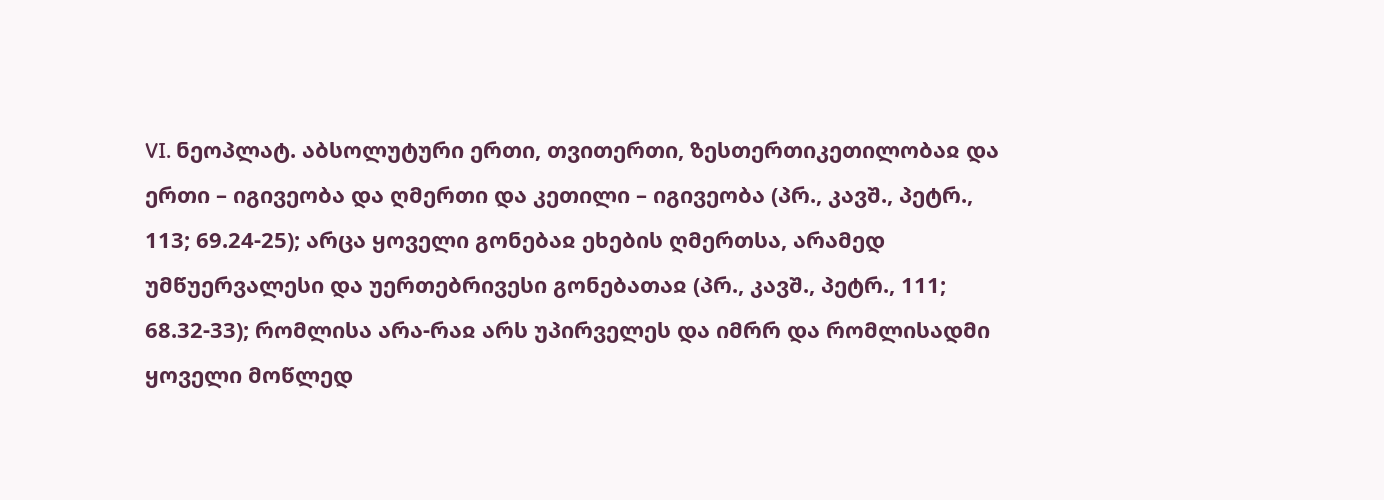VI. ნეოპლატ. აბსოლუტური ერთი, თვითერთი, ზესთერთიკეთილობაჲ და ერთი – იგივეობა და ღმერთი და კეთილი – იგივეობა (პრ., კავშ., პეტრ., 113; 69.24-25); არცა ყოველი გონებაჲ ეხების ღმერთსა, არამედ უმწუერვალესი და უერთებრივესი გონებათაჲ (პრ., კავშ., პეტრ., 111; 68.32-33); რომლისა არა-რაჲ არს უპირველეს და იმრრ და რომლისადმი ყოველი მოწლედ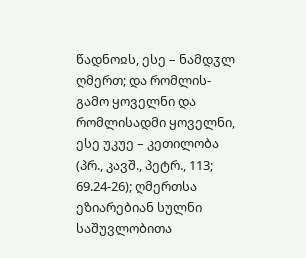წადნოჲს, ესე – ნამდჳლ ღმერთ; და რომლის-გამო ყოველნი და რომლისადმი ყოველნი, ესე უკუე – კეთილობა (პრ., კავშ., პეტრ., 113; 69.24-26); ღმერთსა ეზიარებიან სულნი საშუვლობითა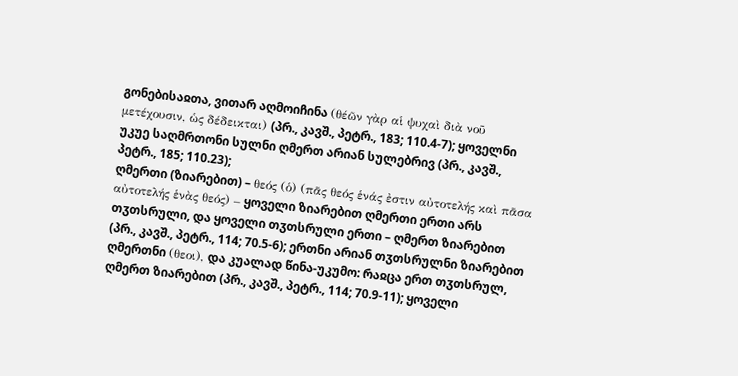გონებისაჲთა, ვითარ აღმოიჩინა (θέῶν γὰρ αἱ ψυχαὶ διὰ νοῦ μετέχουσιν, ὡς δέδεικται) (პრ., კავშ., პეტრ., 183; 110.4-7); ყოველნი უკუე საღმრთონი სულნი ღმერთ არიან სულებრივ (პრ., კავშ., პეტრ., 185; 110.23);
ღმერთი (ზიარებით) – θεός (ὁ) (πᾶς θεός ἑνάς ἐστιν αὐτοτελής καὶ πᾶσα αὐτοτελής ἑνὰς θεός) – ყოველი ზიარებით ღმერთი ერთი არს თჳთსრული, და ყოველი თჳთსრული ერთი – ღმერთ ზიარებით (პრ., კავშ., პეტრ., 114; 70.5-6); ერთნი არიან თჳთსრულნი ზიარებით ღმერთნი (θεοι), და კუალად წინა-უკუმო: რაჲცა ერთ თჳთსრულ, ღმერთ ზიარებით (პრ., კავშ., პეტრ., 114; 70.9-11); ყოველი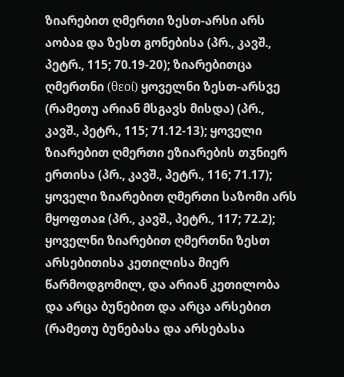ზიარებით ღმერთი ზესთ-არსი არს აობაჲ და ზესთ გონებისა (პრ., კავშ., პეტრ., 115; 70.19-20); ზიარებითცა ღმერთნი (θεοί) ყოველნი ზესთ-არსვე (რამეთუ არიან მსგავს მისდა) (პრ., კავშ., პეტრ., 115; 71.12-13); ყოველი ზიარებით ღმერთი ეზიარების თჳნიერ ერთისა (პრ., კავშ., პეტრ., 116; 71.17); ყოველი ზიარებით ღმერთი საზომი არს მყოფთაჲ (პრ., კავშ., პეტრ., 117; 72.2); ყოველნი ზიარებით ღმერთნი ზესთ არსებითისა კეთილისა მიერ წარმოდგომილ, და არიან კეთილობა და არცა ბუნებით და არცა არსებით (რამეთუ ბუნებასა და არსებასა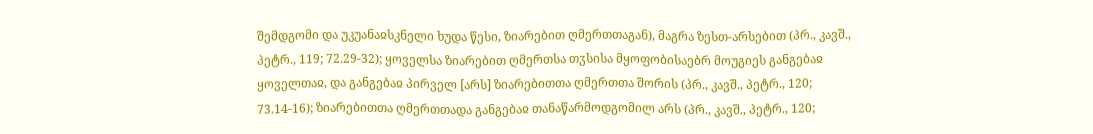შემდგომი და უკუანაჲსკნელი ხუდა წესი, ზიარებით ღმერთთაგან), მაგრა ზესთ-არსებით (პრ., კავშ., პეტრ., 119; 72.29-32); ყოველსა ზიარებით ღმერთსა თჳსისა მყოფობისაებრ მოუგიეს განგებაჲ ყოველთაჲ, და განგებაჲ პირველ [არს] ზიარებითთა ღმერთთა შორის (პრ., კავშ., პეტრ., 120; 73.14-16); ზიარებითთა ღმერთთადა განგებაჲ თანაწარმოდგომილ არს (პრ., კავშ., პეტრ., 120;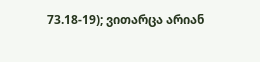73.18-19); ვითარცა არიან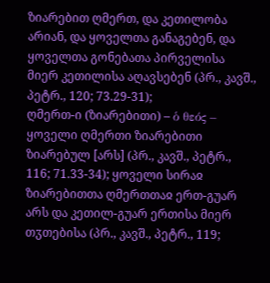ზიარებით ღმერთ, და კეთილობა არიან, და ყოველთა განაგებენ, და ყოველთა გონებათა პირველისა მიერ კეთილისა აღავსებენ (პრ., კავშ., პეტრ., 120; 73.29-31);
ღმერთ-ი (ზიარებითი) – ὁ θεός – ყოველი ღმერთი ზიარებითი ზიარებულ [არს] (პრ., კავშ., პეტრ., 116; 71.33-34); ყოველი სირაჲ ზიარებითთა ღმერთთაჲ ერთ-გუარ არს და კეთილ-გუარ ერთისა მიერ თჳთებისა (პრ., კავშ., პეტრ., 119;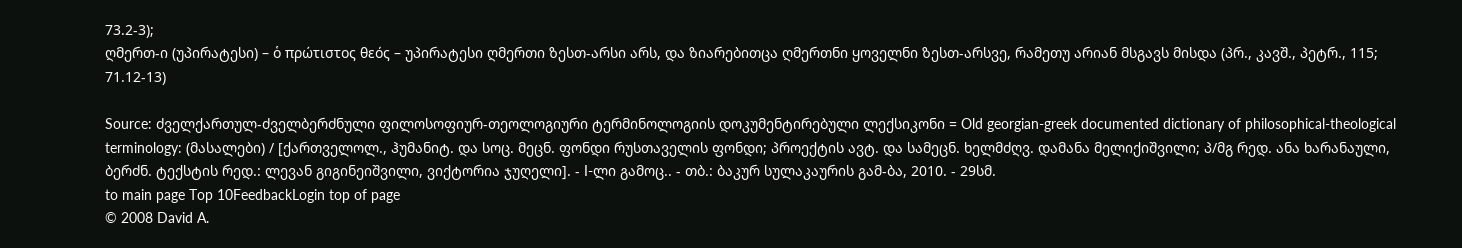73.2-3);
ღმერთ-ი (უპირატესი) – ὁ πρώτιστος θεός – უპირატესი ღმერთი ზესთ-არსი არს, და ზიარებითცა ღმერთნი ყოველნი ზესთ-არსვე, რამეთუ არიან მსგავს მისდა (პრ., კავშ., პეტრ., 115; 71.12-13)

Source: ძველქართულ-ძველბერძნული ფილოსოფიურ-თეოლოგიური ტერმინოლოგიის დოკუმენტირებული ლექსიკონი = Old georgian-greek documented dictionary of philosophical-theological terminology: (მასალები) / [ქართველოლ., ჰუმანიტ. და სოც. მეცნ. ფონდი რუსთაველის ფონდი; პროექტის ავტ. და სამეცნ. ხელმძღვ. დამანა მელიქიშვილი; პ/მგ რედ. ანა ხარანაული, ბერძნ. ტექსტის რედ.: ლევან გიგინეიშვილი, ვიქტორია ჯუღელი]. - I-ლი გამოც.. - თბ.: ბაკურ სულაკაურის გამ-ბა, 2010. - 29სმ.
to main page Top 10FeedbackLogin top of page
© 2008 David A.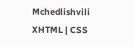Mchedlishvili XHTML | CSS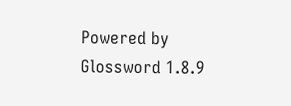Powered by Glossword 1.8.9